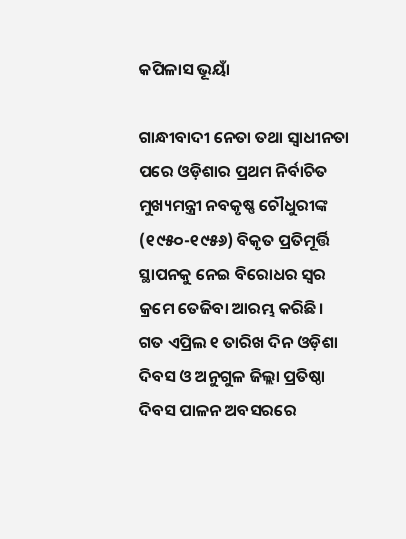କପିଳାସ ଭୂୟାଁ

ଗାନ୍ଧୀବାଦୀ ନେତା ତଥା ସ୍ଵାଧୀନତା ପରେ ଓଡ଼ିଶାର ପ୍ରଥମ ନିର୍ବାଚିତ ମୁଖ୍ୟମନ୍ତ୍ରୀ ନବକୃଷ୍ଣ ଚୌଧୁରୀଙ୍କ (୧୯୫୦-୧୯୫୬) ବିକୃତ ପ୍ରତିମୂର୍ତ୍ତି ସ୍ଥାପନକୁ ନେଇ ବିରୋଧର ସ୍ଵର କ୍ରମେ ତେଜିବା ଆରମ୍ଭ କରିଛି। ଗତ ଏପ୍ରିଲ ୧ ତାରିଖ ଦିନ ଓଡ଼ିଶା ଦିବସ ଓ ଅନୁଗୁଳ ଜିଲ୍ଲା ପ୍ରତିଷ୍ଠା ଦିବସ ପାଳନ ଅବସରରେ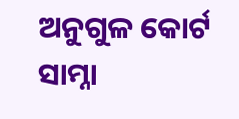ଅନୁଗୁଳ କୋର୍ଟ  ସାମ୍ନା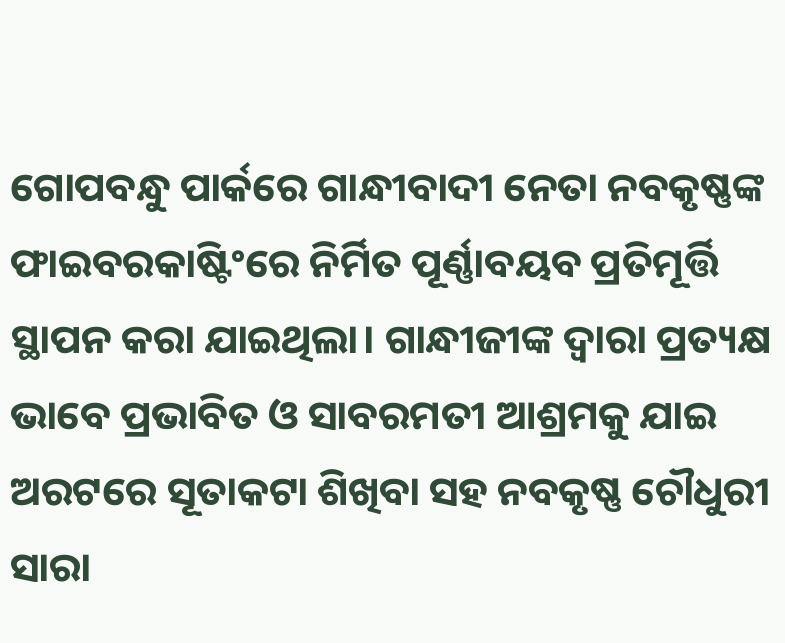ଗୋପବନ୍ଧୁ ପାର୍କରେ ଗାନ୍ଧୀବାଦୀ ନେତା ନବକୃଷ୍ଣଙ୍କ ଫାଇବରକାଷ୍ଟିଂରେ ନିର୍ମିତ ପୂର୍ଣ୍ଣାବୟବ ପ୍ରତିମୂର୍ତ୍ତି ସ୍ଥାପନ କରା ଯାଇଥିଲା। ଗାନ୍ଧୀଜୀଙ୍କ ଦ୍ଵାରା ପ୍ରତ୍ୟକ୍ଷ ଭାବେ ପ୍ରଭାବିତ ଓ ସାବରମତୀ ଆଶ୍ରମକୁ ଯାଇ ଅରଟରେ ସୂତାକଟା ଶିଖିବା ସହ ନବକୃଷ୍ଣ ଚୌଧୁରୀ ସାରା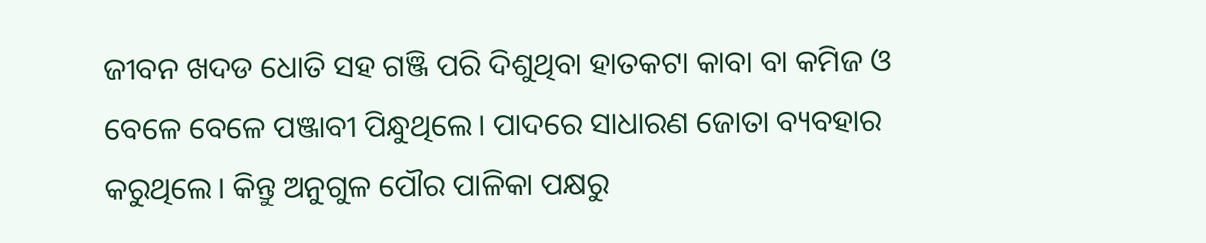ଜୀବନ ଖଦଡ ଧୋତି ସହ ଗଞ୍ଜି ପରି ଦିଶୁଥିବା ହାତକଟା କାବା ବା କମିଜ ଓ ବେଳେ ବେଳେ ପଞ୍ଜାବୀ ପିନ୍ଧୁଥିଲେ। ପାଦରେ ସାଧାରଣ ଜୋତା ବ୍ୟବହାର କରୁଥିଲେ। କିନ୍ତୁ ଅନୁଗୁଳ ପୌର ପାଳିକା ପକ୍ଷରୁ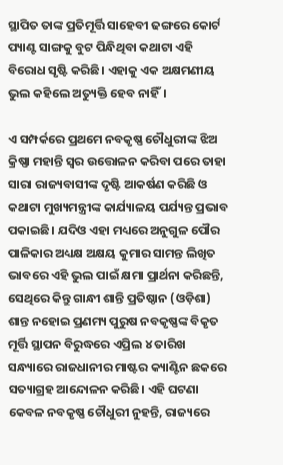ସ୍ଥାପିତ ତାଙ୍କ ପ୍ରତିମୂର୍ତ୍ତି ସାହେବୀ ଢଙ୍ଗରେ କୋର୍ଟ ପ୍ୟାଣ୍ଟ ସାଙ୍ଗକୁ ବୁଟ ପିନ୍ଧିଥିବା କଥାଟା ଏହି ବିରୋଧ ସୃଷ୍ଟି କରିଛି। ଏହାକୁ ଏକ ଅକ୍ଷମଣୀୟ ଭୁଲ କହିଲେ ଅତ୍ୟୁକ୍ତି ହେବ ନାହିଁ।

ଏ ସମ୍ପର୍କରେ ପ୍ରଥମେ ନବକୃଷ୍ଣ ଚୌଧୁରୀଙ୍କ ଝିଅ କ୍ରିଷ୍ଣା ମହାନ୍ତି ସ୍ଵର ଉତ୍ତୋଳନ କରିବା ପରେ ତାହା ସାରା ରାଜ୍ୟବାସୀଙ୍କ ଦୃଷ୍ଟି ଆକର୍ଷଣ କରିଛି ଓ କଥାଟା ମୁଖ୍ୟମନ୍ତ୍ରୀଙ୍କ କାର୍ଯ୍ୟାଳୟ ପର୍ଯ୍ୟନ୍ତ ପ୍ରଭାବ ପକାଇଛି। ଯଦିଓ ଏହା ମଧ୍ୟରେ ଅନୁଗୁଳ ପୌର ପାଳିକାର ଅଧ୍ୟକ୍ଷ ଅକ୍ଷୟ କୁମାର ସାମନ୍ତ ଲିଖିତ ଭାବରେ ଏହି ଭୁଲ ପାଇଁ କ୍ଷମା ପ୍ରାର୍ଥନା କରିଛନ୍ତି, ସେଥିରେ କିନ୍ତୁ ଗାନ୍ଧୀ ଶାନ୍ତି ପ୍ରତିଷ୍ଠାନ (ଓଡ଼ିଶା) ଶାନ୍ତ ନହୋଇ ପ୍ରଣମ୍ୟ ପୁରୁଷ ନବକୃଷ୍ଣଙ୍କ ବିକୃତ ମୂର୍ତ୍ତି ସ୍ଥାପନ ବିରୁଦ୍ଧରେ ଏପ୍ରିଲ ୪ ତାରିଖ ସନ୍ଧ୍ୟାରେ ରାଜଧାନୀର ମାଷ୍ଟର କ୍ୟାଣ୍ଟିନ ଛକରେ ସତ୍ୟାଗ୍ରହ ଆନ୍ଦୋଳନ କରିଛି। ଏହି ଘଟଣା କେବଳ ନବକୃଷ୍ଣ ଚୌଧୁରୀ ନୁହନ୍ତି, ରାଜ୍ୟରେ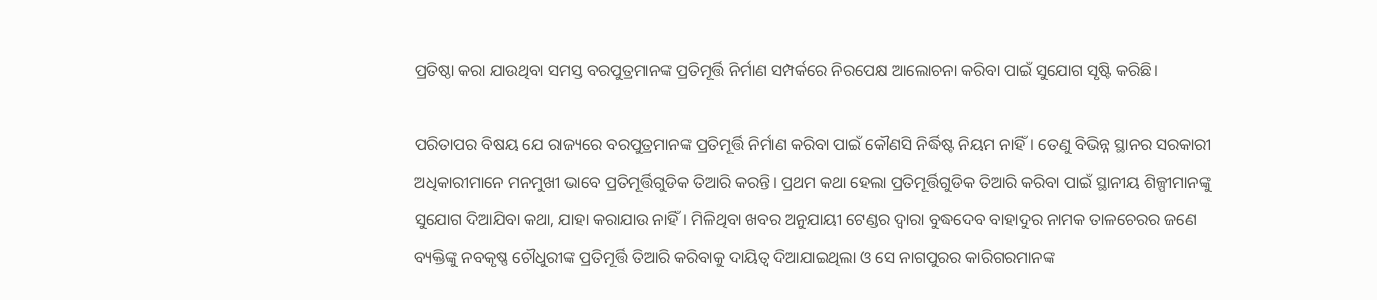ପ୍ରତିଷ୍ଠା କରା ଯାଉଥିବା ସମସ୍ତ ବରପୁତ୍ରମାନଙ୍କ ପ୍ରତିମୂର୍ତ୍ତି ନିର୍ମାଣ ସମ୍ପର୍କରେ ନିରପେକ୍ଷ ଆଲୋଚନା କରିବା ପାଇଁ ସୁଯୋଗ ସୃଷ୍ଟି କରିଛି।

ପରିତାପର ବିଷୟ ଯେ ରାଜ୍ୟରେ ବରପୁତ୍ରମାନଙ୍କ ପ୍ରତିମୂର୍ତ୍ତି ନିର୍ମାଣ କରିବା ପାଇଁ କୌଣସି ନିର୍ଦ୍ଧିଷ୍ଟ ନିୟମ ନାହିଁ। ତେଣୁ ବିଭିନ୍ନ ସ୍ଥାନର ସରକାରୀ ଅଧିକାରୀମାନେ ମନମୁଖୀ ଭାବେ ପ୍ରତିମୂର୍ତ୍ତିଗୁଡିକ ତିଆରି କରନ୍ତି। ପ୍ରଥମ କଥା ହେଲା ପ୍ରତିମୂର୍ତ୍ତିଗୁଡିକ ତିଆରି କରିବା ପାଇଁ ସ୍ଥାନୀୟ ଶିଳ୍ପୀମାନଙ୍କୁ ସୁଯୋଗ ଦିଆଯିବା କଥା, ଯାହା କରାଯାଉ ନାହିଁ। ମିଳିଥିବା ଖବର ଅନୁଯାୟୀ ଟେଣ୍ଡର ଦ୍ଵାରା ବୁଦ୍ଧଦେବ ବାହାଦୁର ନାମକ ତାଳଚେରର ଜଣେ ବ୍ୟକ୍ତିଙ୍କୁ ନବକୃଷ୍ଣ ଚୌଧୁରୀଙ୍କ ପ୍ରତିମୂର୍ତ୍ତି ତିଆରି କରିବାକୁ ଦାୟିତ୍ଵ ଦିଆଯାଇଥିଲା ଓ ସେ ନାଗପୁରର କାରିଗରମାନଙ୍କ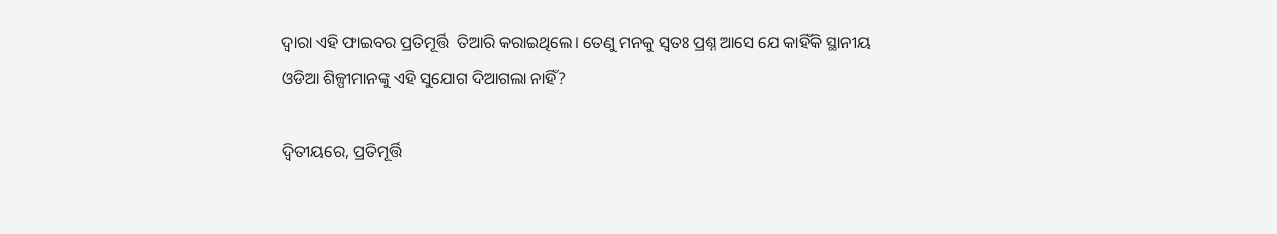ଦ୍ଵାରା ଏହି ଫାଇବର ପ୍ରତିମୂର୍ତ୍ତି  ତିଆରି କରାଇଥିଲେ। ତେଣୁ ମନକୁ ସ୍ୱତଃ ପ୍ରଶ୍ନ ଆସେ ଯେ କାହିଁକି ସ୍ଥାନୀୟ ଓଡିଆ ଶିଳ୍ପୀମାନଙ୍କୁ ଏହି ସୁଯୋଗ ଦିଆଗଲା ନାହିଁ?

ଦ୍ଵିତୀୟରେ, ପ୍ରତିମୂର୍ତ୍ତି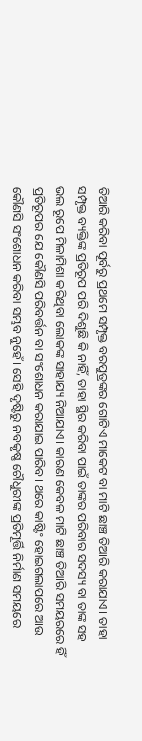ତିଆରି କରିବା ପୂର୍ବରୁ ପ୍ରଥମେ ସମ୍ପୃକ୍ତ ବରପୁତ୍ରଙ୍କର ଗୋଟିଏ ମାକେଟ ବା ମାଟି ଛାଞ୍ଚ ତିଆରି କରାଯାଏ। ତାହା ସମ୍ପୃକ୍ତ ବ୍ୟକ୍ତିଙ୍କ ପ୍ରତିରୂପ ପରି ଦିଶୁଛି କି ନାହିଁ, ତାହା ସ୍ଥିର କରିବା ପାଇଁ ତାଙ୍କର ପରିବାର ସଦସ୍ୟ ବା ତାଙ୍କ ସହ ଭଲ ରୂପେ ମିଳାମିଶା କରିଥିବା ଲୋକଙ୍କ ସାହାଯ୍ୟ ନିଆଯାଏ। କାରଣ କେବଳ ମାଟି ଛାଞ୍ଚ ତିଆରି ସମୟରରେ ହିଁ ପ୍ରତିରୂପର ଯେ କୌଣସି ପରିବର୍ତ୍ତନ ବା ସଂଶୋଧନ କରାଯାଇ ପାରିବ। ଥରେ କାଷ୍ଟିଂ ହୋଇଗଲାପରେ ଆଉ କୌଣସି ସଂଶୋଧନ କରିବା ସମ୍ଭବ ନୁହେଁ। ସେହି ଦୃଷ୍ଟିରୁ ନବକୃଷ୍ଣ ଚୌଧୁରୀଙ୍କ ପ୍ରତିମୂର୍ତ୍ତି ନିର୍ମାଣ ସମୟରେ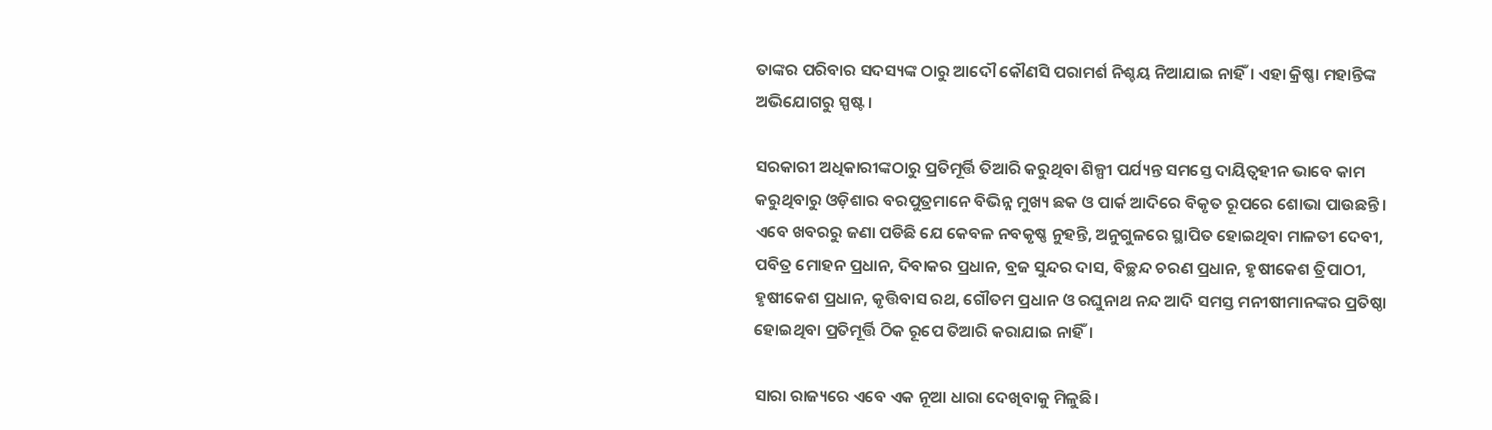ତାଙ୍କର ପରିବାର ସଦସ୍ୟଙ୍କ ଠାରୁ ଆଦୌ କୌଣସି ପରାମର୍ଶ ନିଶ୍ଚୟ ନିଆଯାଇ ନାହିଁ। ଏହା କ୍ରିଷ୍ଣା ମହାନ୍ତିଙ୍କ ଅଭିଯୋଗରୁ ସ୍ପଷ୍ଟ।

ସରକାରୀ ଅଧିକାରୀଙ୍କଠାରୁ ପ୍ରତିମୂର୍ତ୍ତି ତିଆରି କରୁଥିବା ଶିଳ୍ପୀ ପର୍ଯ୍ୟନ୍ତ ସମସ୍ତେ ଦାୟିତ୍ଵହୀନ ଭାବେ କାମ କରୁଥିବାରୁ ଓଡ଼ିଶାର ବରପୁତ୍ରମାନେ ବିଭିନ୍ନ ମୁଖ୍ୟ ଛକ ଓ ପାର୍କ ଆଦିରେ ବିକୃତ ରୂପରେ ଶୋଭା ପାଉଛନ୍ତି। ଏବେ ଖବରରୁ ଜଣା ପଡିଛି ଯେ କେବଳ ନବକୃଷ୍ଣ ନୁହନ୍ତି, ଅନୁଗୁଳରେ ସ୍ଥାପିତ ହୋଇଥିବା ମାଳତୀ ଦେବୀ, ପବିତ୍ର ମୋହନ ପ୍ରଧାନ, ଦିବାକର ପ୍ରଧାନ, ବ୍ରଜ ସୁନ୍ଦର ଦାସ, ବିଚ୍ଛନ୍ଦ ଚରଣ ପ୍ରଧାନ, ହୃଷୀକେଶ ତ୍ରିପାଠୀ, ହୃଷୀକେଶ ପ୍ରଧାନ, କୃତ୍ତିବାସ ରଥ, ଗୌତମ ପ୍ରଧାନ ଓ ରଘୁନାଥ ନନ୍ଦ ଆଦି ସମସ୍ତ ମନୀଷୀମାନଙ୍କର ପ୍ରତିଷ୍ଠା ହୋଇଥିବା ପ୍ରତିମୂର୍ତ୍ତି ଠିକ ରୂପେ ତିଆରି କରାଯାଇ ନାହିଁ।

ସାରା ରାଜ୍ୟରେ ଏବେ ଏକ ନୂଆ ଧାରା ଦେଖିବାକୁ ମିଳୁଛି।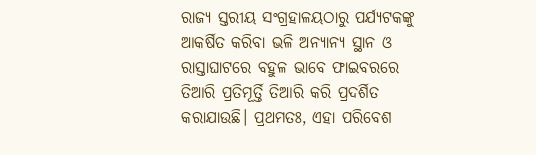ରାଜ୍ୟ ସ୍ତରୀୟ ସଂଗ୍ରହାଳୟଠାରୁ ପର୍ଯ୍ୟଟକଙ୍କୁ ଆକର୍ଷିତ କରିବା ଭଳି ଅନ୍ୟାନ୍ୟ ସ୍ଥାନ ଓ ରାସ୍ତାଘାଟରେ ବହୁଳ ଭାବେ ଫାଇବରରେ ତିଆରି ପ୍ରତିମୂର୍ତ୍ତି ତିଆରି କରି ପ୍ରଦର୍ଶିତ କରାଯାଉଛି। ପ୍ରଥମତଃ, ଏହା ପରିବେଶ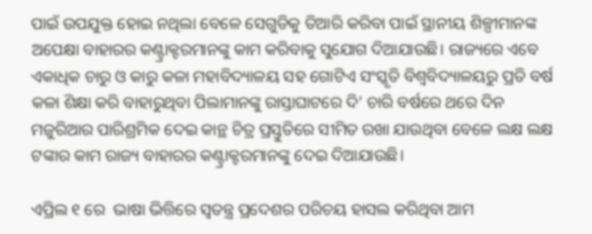ପାଇଁ ଉପଯୁକ୍ତ ହୋଇ ନଥିଲା ବେଳେ ସେଗୁଡିକୁ ତିଆରି କରିବା ପାଇଁ ସ୍ଥାନୀୟ ଶିଳ୍ପୀମାନଙ୍କ ଅପେକ୍ଷା ବାହାରର କଣ୍ଟ୍ରାକ୍ଟରମାନଙ୍କୁ କାମ କରିବାକୁ ସୁଯୋଗ ଦିଆଯାଉଛି। ରାଜ୍ୟରେ ଏବେ ଏକାଧିକ ଚାରୁ ଓ କାରୁ କଳା ମହାବିଦ୍ୟାଳୟ ସହ ଗୋଟିଏ ସଂସ୍କୃତି ବିଶ୍ଵବିଦ୍ୟାଳୟରୁ ପ୍ରତି ବର୍ଷ କଳା ଶିକ୍ଷା କରି ବାହାରୁଥିବା ପିଲାମାନଙ୍କୁ ରାସ୍ତାଘାଟରେ ଦି’ ଚାରି ବର୍ଷରେ ଥରେ ଦିନ ମଜୁରିଆର ପାରିଶ୍ରମିକ ଦେଇ କାନ୍ଥ ଚିତ୍ର ପ୍ରସ୍ତୁତିରେ ସୀମିତ ରଖା ଯାଉଥିବା ବେଳେ ଲକ୍ଷ ଲକ୍ଷ ଟଙ୍କାର କାମ ରାଜ୍ୟ ବାହାରର କଣ୍ଟ୍ରାକ୍ଟରମାନଙ୍କୁ ଦେଇ ଦିଆଯାଉଛି।

ଏପ୍ରିଲ ୧ ରେ  ଭାଷା ଭିତ୍ତିରେ ସ୍ଵତନ୍ତ୍ର ପ୍ରଦେଶର ପରିଚୟ ହାସଲ କରିଥିବା ଆମ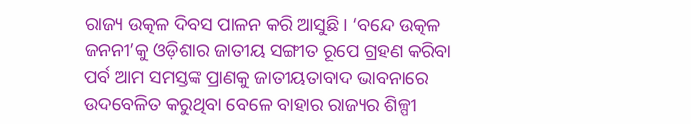ରାଜ୍ୟ ଉତ୍କଳ ଦିବସ ପାଳନ କରି ଆସୁଛି। ‘ବନ୍ଦେ ଉତ୍କଳ ଜନନୀ’କୁ ଓଡ଼ିଶାର ଜାତୀୟ ସଙ୍ଗୀତ ରୂପେ ଗ୍ରହଣ କରିବା ପର୍ବ ଆମ ସମସ୍ତଙ୍କ ପ୍ରାଣକୁ ଜାତୀୟତାବାଦ ଭାବନାରେ ଉଦବେଳିତ କରୁଥିବା ବେଳେ ବାହାର ରାଜ୍ୟର ଶିଳ୍ପୀ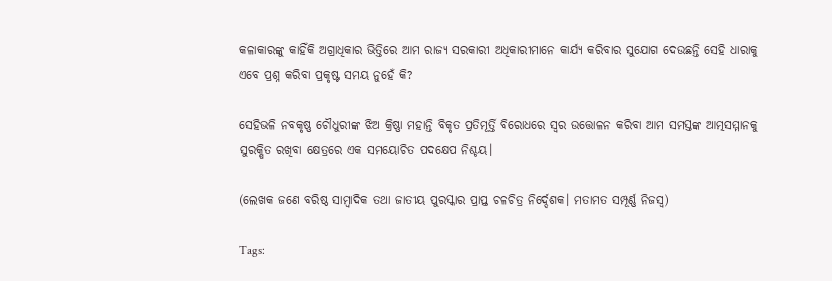କଳାକାରଙ୍କୁ କାହିଁକି ଅଗ୍ରାଧିକାର ଭିତ୍ତିରେ ଆମ ରାଜ୍ୟ ସରକାରୀ ଅଧିକାରୀମାନେ କାର୍ଯ୍ୟ କରିବାର ସୁଯୋଗ ଦେଉଛନ୍ତି ସେହି ଧାରାକୁ ଏବେ ପ୍ରଶ୍ନ କରିବା ପ୍ରକୃଷ୍ଟ ସମୟ ନୁହେଁ କି?

ସେହିଭଳି ନବକୃଷ୍ଣ ଚୌଧୁରୀଙ୍କ ଝିଅ କ୍ରିଷ୍ଣା ମହାନ୍ତି ବିକୃତ ପ୍ରତିମୂର୍ତ୍ତି ବିରୋଧରେ ସ୍ଵର ଉତ୍ତୋଳନ କରିବା ଆମ ସମସ୍ତଙ୍କ ଆତ୍ମସମ୍ମାନକୁ ସୁରକ୍ଷିତ ରଖିବା କ୍ଷେତ୍ରରେ ଏକ ସମୟୋଚିତ ପଦକ୍ଷେପ ନିଶ୍ଚୟ।

(ଲେଖକ ଜଣେ ବରିଷ୍ଠ ସାମ୍ବାଦିକ ତଥା ଜାତୀୟ ପୁରସ୍କାର ପ୍ରାପ୍ତ ଚଳଚିତ୍ର ନିର୍ଦ୍ଦେଶକ। ମତାମତ ସମ୍ପୂର୍ଣ୍ଣ ନିଜସ୍ଵ)

Tags: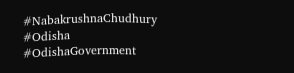#NabakrushnaChudhury #Odisha #OdishaGovernment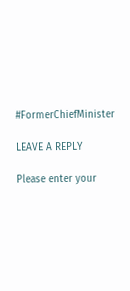#FormerChiefMinister

LEAVE A REPLY

Please enter your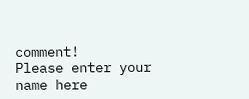comment!
Please enter your name here